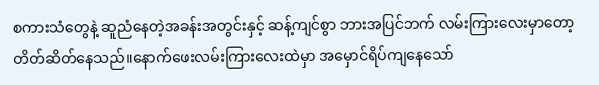စကားသံတွေနဲ့ ဆူညံနေတဲ့အခန်းအတွင်းနှင့် ဆန့်ကျင်စွာ ဘားအပြင်ဘက် လမ်းကြားလေးမှာတော့ တိတ်ဆိတ်နေသည်။နောက်ဖေးလမ်းကြားလေးထဲမှာ အမှောင်ရိပ်ကျနေသော်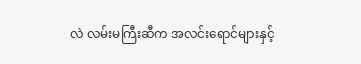လဲ လမ်းမကြီးဆီက အလင်းရောင်များနှင့်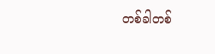တစ်ခါတစ်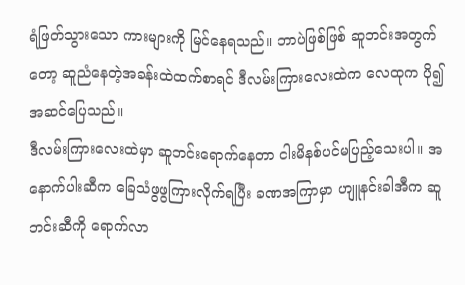ရံဖြတ်သွားသော ကားများကို မြင်နေရသည်။ ဘာပဲဖြစ်ဖြစ် ဆူဘင်းအတွက်တော့ ဆူညံနေတဲ့အခန်းထဲထက်စာရင် ဒီလမ်းကြားလေးထဲက လေထုက ပို၍ အဆင်ပြေသည်။
ဒီလမ်းကြားလေးထဲမှာ ဆူဘင်းရောက်နေတာ ငါးမိနစ်ပင်မပြည့်သေးပါ။ အနောက်ပါးဆီက ခြေသံဖွဖွကြားလိုက်ရပြီး ခဏအကြာမှာ ဟျူနင်းခါအီက ဆူဘင်းဆီကို ရောက်လာ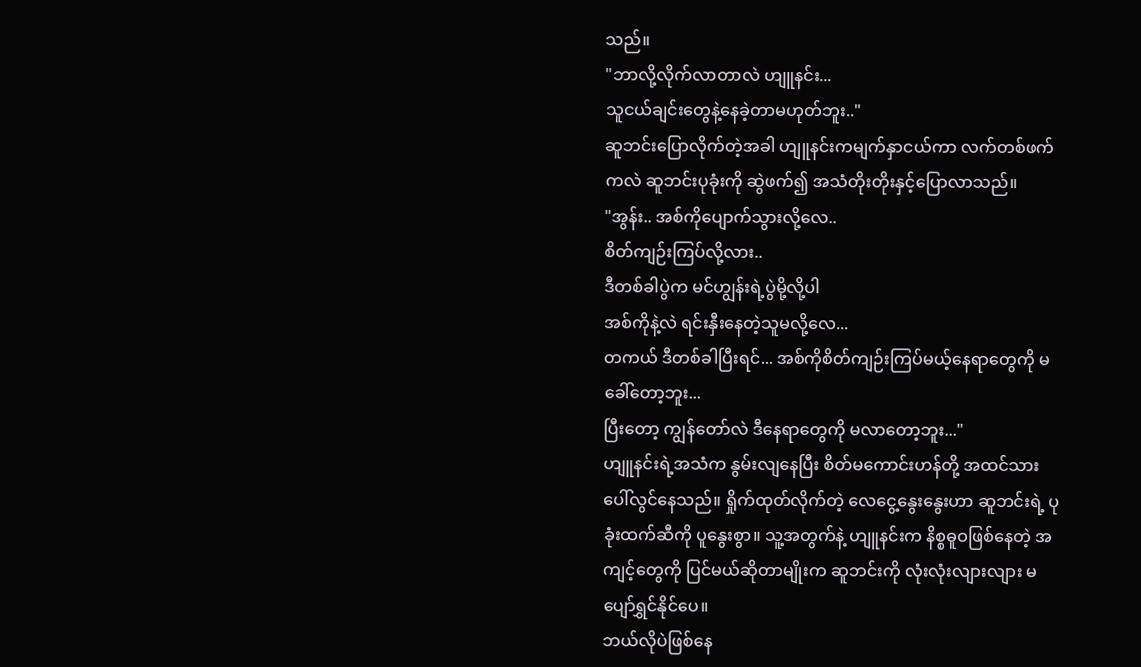သည်။
"ဘာလို့လိုက်လာတာလဲ ဟျူနင်း...
သူငယ်ချင်းတွေနဲ့နေခဲ့တာမဟုတ်ဘူး.."
ဆူဘင်းပြောလိုက်တဲ့အခါ ဟျူနင်းကမျက်နှာငယ်ကာ လက်တစ်ဖက်ကလဲ ဆူဘင်းပုခုံးကို ဆွဲဖက်၍ အသံတိုးတိုးနှင့်ပြောလာသည်။
"အွန်း.. အစ်ကိုပျောက်သွားလို့လေ..
စိတ်ကျဉ်းကြပ်လို့လား..
ဒီတစ်ခါပွဲက မင်ဟျွန်းရဲ့ပွဲမို့လို့ပါ
အစ်ကိုနဲ့လဲ ရင်းနှီးနေတဲ့သူမလို့လေ...
တကယ် ဒီတစ်ခါပြီးရင်... အစ်ကိုစိတ်ကျဉ်းကြပ်မယ့်နေရာတွေကို မခေါ်တော့ဘူး...
ပြီးတော့ ကျွန်တော်လဲ ဒီနေရာတွေကို မလာတော့ဘူး..."
ဟျူနင်းရဲ့အသံက နွမ်းလျနေပြီး စိတ်မကောင်းဟန်တို့ အထင်သား ပေါ်လွင်နေသည်။ ရှိုက်ထုတ်လိုက်တဲ့ လေငွေ့နွေးနွေးဟာ ဆူဘင်းရဲ့ ပုခုံးထက်ဆီကို ပူနွေးစွာ။ သူ့အတွက်နဲ့ ဟျူနင်းက နိစ္စဓူဝဖြစ်နေတဲ့ အကျင့်တွေကို ပြင်မယ်ဆိုတာမျိုးက ဆူဘင်းကို လုံးလုံးလျားလျား မပျော်ရွှင်နိုင်ပေ။
ဘယ်လိုပဲဖြစ်နေ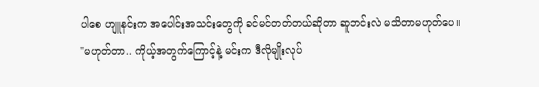ပါစေ ဟျူနင်းက အပေါင်းအသင်းတွေကို ခင်မင်တတ်တယ်ဆိုတာ ဆူဘင်းလဲ မသိတာမဟုတ်ပေ။
"မဟုတ်တာ.. ကိုယ့်အတွက်ကြောင့်နဲ့ မင်းက ဒီလိုမျိုးလုပ်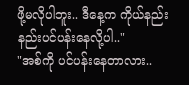ဖို့မလိုပါဘူး.. ဒီနေ့က ကိုယ်နည်းနည်းပင်ပန်းနေလို့ပါ.."
"အစ်ကို ပင်ပန်းနေတာလား..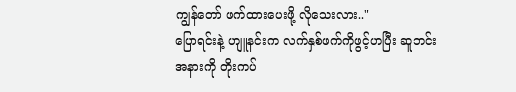ကျွန်တော် ဖက်ထားပေးဖို့ လိုသေးလား.."
ပြောရင်းနဲ့ ဟျူနင်းက လက်နှစ်ဖက်ကိုဖွင့်ဟပြီး ဆူဘင်းအနားကို တိုးကပ်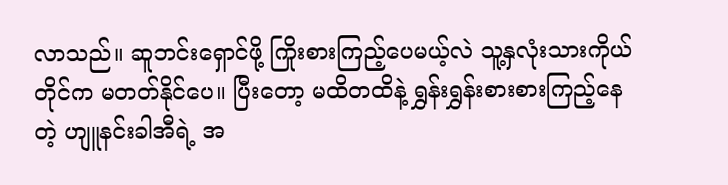လာသည်။ ဆူဘင်းရှောင်ဖို့ ကြိုးစားကြည့်ပေမယ့်လဲ သူ့နှလုံးသားကိုယ်တိုင်က မတတ်နိုင်ပေ။ ပြီးတော့ မထိတထိနဲ့ ရွှန်းရွှန်းစားစားကြည့်နေတဲ့ ဟျူနင်းခါအီရဲ့ အ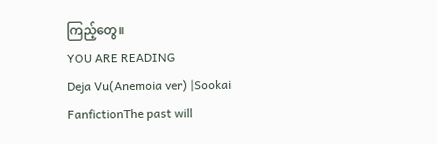ကြည့်တွေ။
YOU ARE READING
Deja Vu(Anemoia ver) |Sookai
FanfictionThe past will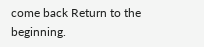come back Return to the beginning.